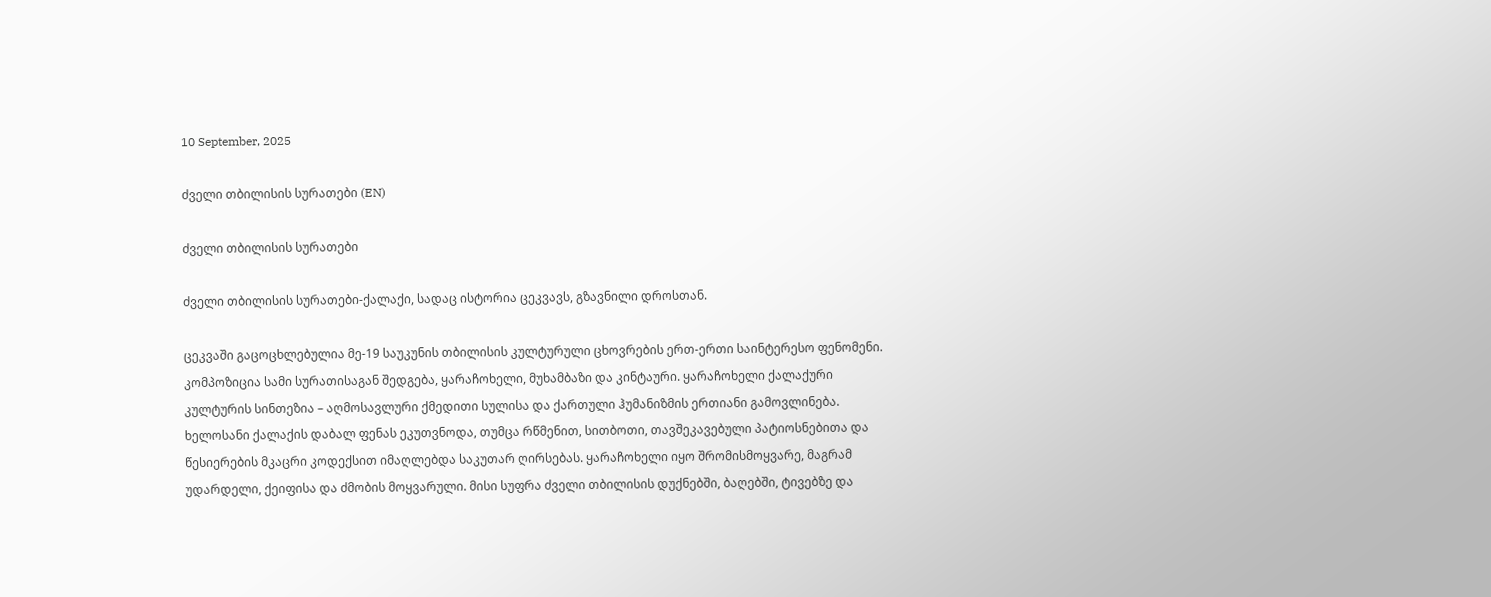10 September, 2025

ძველი თბილისის სურათები (EN)

ძველი თბილისის სურათები

ძველი თბილისის სურათები-ქალაქი, სადაც ისტორია ცეკვავს, გზავნილი დროსთან.

ცეკვაში გაცოცხლებულია მე-19 საუკუნის თბილისის კულტურული ცხოვრების ერთ-ერთი საინტერესო ფენომენი. კომპოზიცია სამი სურათისაგან შედგება, ყარაჩოხელი, მუხამბაზი და კინტაური. ყარაჩოხელი ქალაქური კულტურის სინთეზია – აღმოსავლური ქმედითი სულისა და ქართული ჰუმანიზმის ერთიანი გამოვლინება. ხელოსანი ქალაქის დაბალ ფენას ეკუთვნოდა, თუმცა რწმენით, სითბოთი, თავშეკავებული პატიოსნებითა და წესიერების მკაცრი კოდექსით იმაღლებდა საკუთარ ღირსებას. ყარაჩოხელი იყო შრომისმოყვარე, მაგრამ უდარდელი, ქეიფისა და ძმობის მოყვარული. მისი სუფრა ძველი თბილისის დუქნებში, ბაღებში, ტივებზე და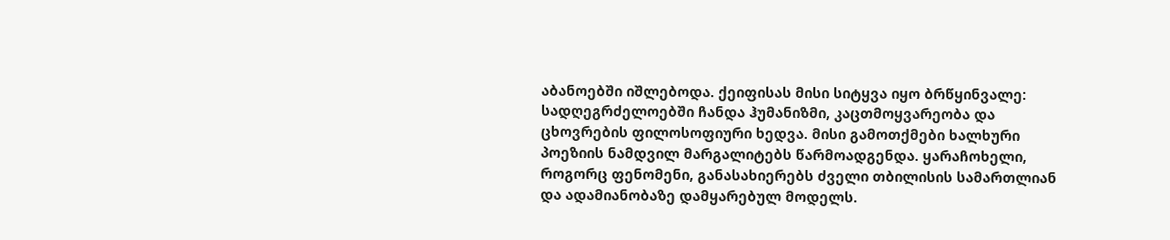აბანოებში იშლებოდა. ქეიფისას მისი სიტყვა იყო ბრწყინვალე: სადღეგრძელოებში ჩანდა ჰუმანიზმი, კაცთმოყვარეობა და ცხოვრების ფილოსოფიური ხედვა. მისი გამოთქმები ხალხური პოეზიის ნამდვილ მარგალიტებს წარმოადგენდა. ყარაჩოხელი, როგორც ფენომენი, განასახიერებს ძველი თბილისის სამართლიან და ადამიანობაზე დამყარებულ მოდელს.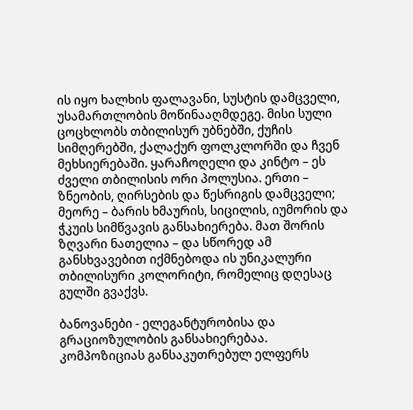ის იყო ხალხის ფალავანი, სუსტის დამცველი, უსამართლობის მოწინააღმდეგე. მისი სული ცოცხლობს თბილისურ უბნებში, ქუჩის სიმღერებში, ქალაქურ ფოლკლორში და ჩვენ მეხსიერებაში. ყარაჩოღელი და კინტო – ეს ძველი თბილისის ორი პოლუსია. ერთი – ზნეობის, ღირსების და წესრიგის დამცველი; მეორე – ბარის ხმაურის, სიცილის, იუმორის და ჭკუის სიმწვავის განსახიერება. მათ შორის ზღვარი ნათელია – და სწორედ ამ განსხვავებით იქმნებოდა ის უნიკალური თბილისური კოლორიტი, რომელიც დღესაც გულში გვაქვს.

ბანოვანები - ელეგანტურობისა და გრაციოზულობის განსახიერებაა. კომპოზიციას განსაკუთრებულ ელფერს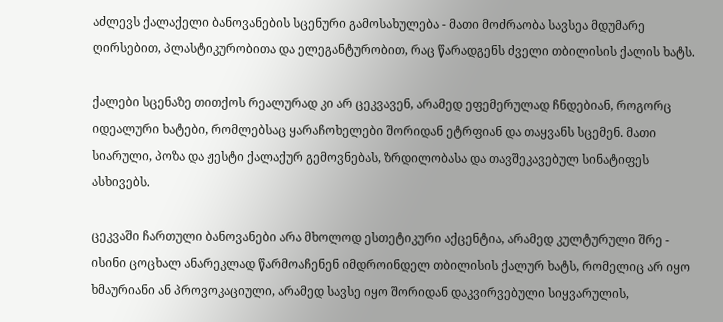აძლევს ქალაქელი ბანოვანების სცენური გამოსახულება - მათი მოძრაობა სავსეა მდუმარე ღირსებით, პლასტიკურობითა და ელეგანტურობით, რაც წარადგენს ძველი თბილისის ქალის ხატს.

ქალები სცენაზე თითქოს რეალურად კი არ ცეკვავენ, არამედ ეფემერულად ჩნდებიან, როგორც იდეალური ხატები, რომლებსაც ყარაჩოხელები შორიდან ეტრფიან და თაყვანს სცემენ. მათი სიარული, პოზა და ჟესტი ქალაქურ გემოვნებას, ზრდილობასა და თავშეკავებულ სინატიფეს ასხივებს.

ცეკვაში ჩართული ბანოვანები არა მხოლოდ ესთეტიკური აქცენტია, არამედ კულტურული შრე -  ისინი ცოცხალ ანარეკლად წარმოაჩენენ იმდროინდელ თბილისის ქალურ ხატს, რომელიც არ იყო ხმაურიანი ან პროვოკაციული, არამედ სავსე იყო შორიდან დაკვირვებული სიყვარულის,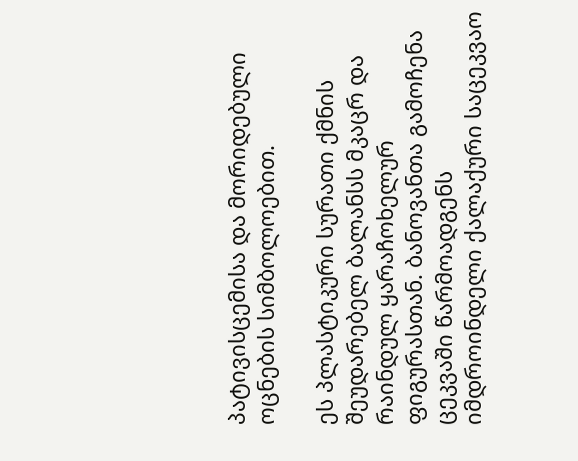პატივისცემისა და მორიდებული ოცნების სიმბოლოებით.

ეს პლასტიკური სურათი ქმნის შეუდარებელ ბალანსს მკაცრ და რაინდულ ყარაჩოხელურ ფიგურასთან. ბანოვანთა გამოჩენა ცეკვაში წარმოადგენს იმდროინდელი ქალაქური საცეკვაო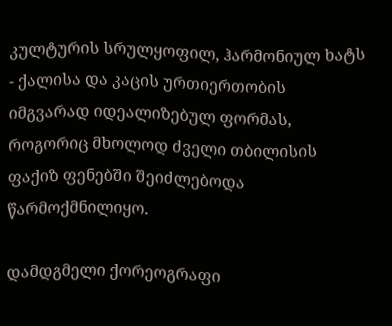კულტურის სრულყოფილ, ჰარმონიულ ხატს - ქალისა და კაცის ურთიერთობის იმგვარად იდეალიზებულ ფორმას, როგორიც მხოლოდ ძველი თბილისის ფაქიზ ფენებში შეიძლებოდა წარმოქმნილიყო.

დამდგმელი ქორეოგრაფი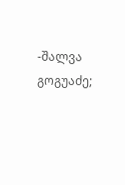-შალვა გოგუაძე;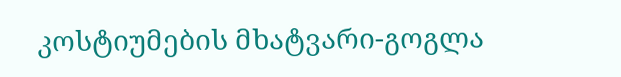კოსტიუმების მხატვარი-გოგლა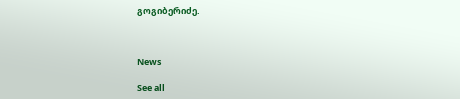გოგიბერიძე.



News

See all